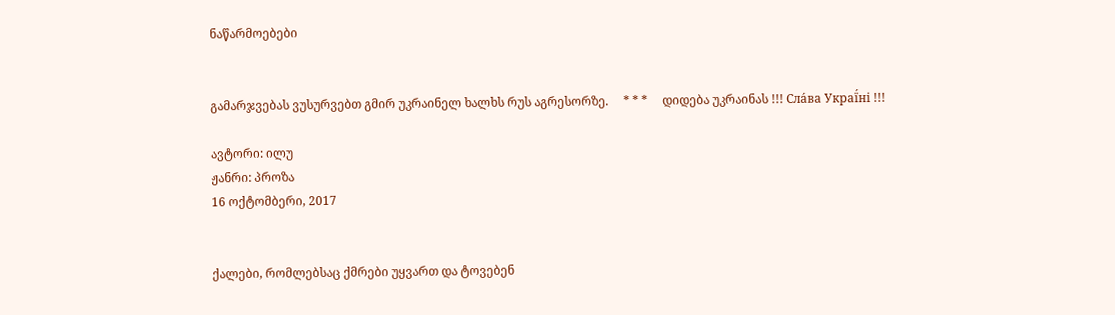ნაწარმოებები


გამარჯვებას ვუსურვებთ გმირ უკრაინელ ხალხს რუს აგრესორზე.     * * *     დიდება უკრაინას !!! Сла́ва Украї́ні !!!

ავტორი: ილუ
ჟანრი: პროზა
16 ოქტომბერი, 2017


ქალები, რომლებსაც ქმრები უყვართ და ტოვებენ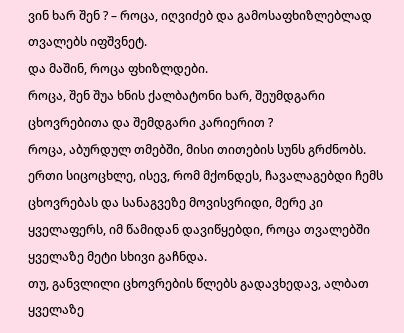ვინ ხარ შენ ? – როცა, იღვიძებ და გამოსაფხიზლებლად თვალებს იფშვნეტ.
და მაშინ, როცა ფხიზლდები.
როცა, შენ შუა ხნის ქალბატონი ხარ, შეუმდგარი ცხოვრებითა და შემდგარი კარიერით ?
როცა, აბურდულ თმებში, მისი თითების სუნს გრძნობს.
ერთი სიცოცხლე, ისევ, რომ მქონდეს, ჩავალაგებდი ჩემს ცხოვრებას და სანაგვეზე მოვისვრიდი, მერე კი ყველაფერს, იმ წამიდან დავიწყებდი, როცა თვალებში ყველაზე მეტი სხივი გაჩნდა.
თუ, განვლილი ცხოვრების წლებს გადავხედავ, ალბათ ყველაზე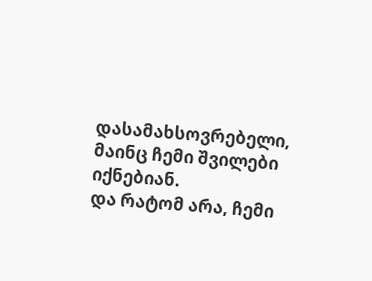დასამახსოვრებელი, მაინც ჩემი შვილები იქნებიან.
და რატომ არა, ჩემი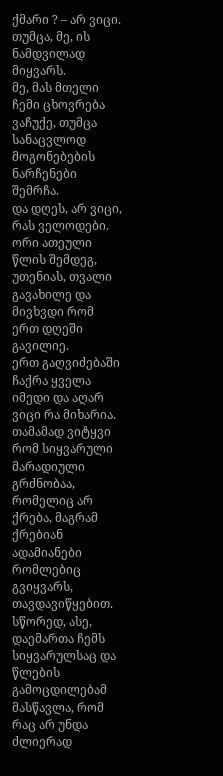ქმარი ? – არ ვიცი.
თუმცა, მე, ის ნამდვილად მიყვარს.
მე, მას მთელი ჩემი ცხოვრება ვაჩუქე, თუმცა სანაცვლოდ მოგონებების ნარჩენები შემრჩა.
და დღეს, არ ვიცი, რას ველოდები.
ორი ათეული წლის შემდეგ, უთენიას, თვალი გავახილე და მივხვდი რომ ერთ დღეში გავილიე.
ერთ გაღვიძებაში ჩაქრა ყველა იმედი და აღარ ვიცი რა მიხარია.
თამამად ვიტყვი რომ სიყვარული მარადიული გრძნობაა, რომელიც არ ქრება, მაგრამ ქრებიან ადამიანები რომლებიც გვიყვარს, თავდავიწყებით.
სწორედ, ასე, დაემართა ჩემს სიყვარულსაც და წლების გამოცდილებამ მასწავლა, რომ რაც არ უნდა ძლიერად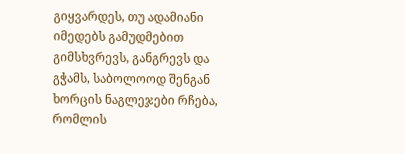გიყვარდეს, თუ ადამიანი იმედებს გამუდმებით გიმსხვრევს, განგრევს და გჭამს, საბოლოოდ შენგან ხორცის ნაგლეჯები რჩება, რომლის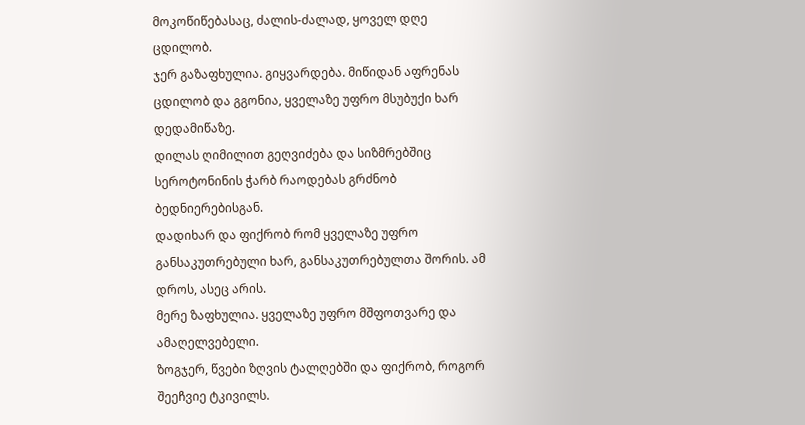მოკოწიწებასაც, ძალის-ძალად, ყოველ დღე ცდილობ.
ჯერ გაზაფხულია. გიყვარდება. მიწიდან აფრენას ცდილობ და გგონია, ყველაზე უფრო მსუბუქი ხარ დედამიწაზე.
დილას ღიმილით გეღვიძება და სიზმრებშიც სეროტონინის ჭარბ რაოდებას გრძნობ ბედნიერებისგან.
დადიხარ და ფიქრობ რომ ყველაზე უფრო განსაკუთრებული ხარ, განსაკუთრებულთა შორის. ამ დროს, ასეც არის.
მერე ზაფხულია. ყველაზე უფრო მშფოთვარე და ამაღელვებელი.
ზოგჯერ, წვები ზღვის ტალღებში და ფიქრობ, როგორ შეეჩვიე ტკივილს.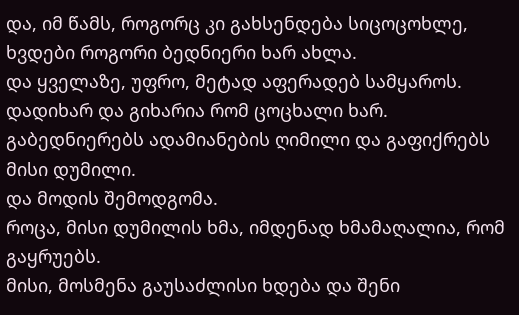და, იმ წამს, როგორც კი გახსენდება სიცოცოხლე, ხვდები როგორი ბედნიერი ხარ ახლა.
და ყველაზე, უფრო, მეტად აფერადებ სამყაროს.
დადიხარ და გიხარია რომ ცოცხალი ხარ.
გაბედნიერებს ადამიანების ღიმილი და გაფიქრებს მისი დუმილი.
და მოდის შემოდგომა.
როცა, მისი დუმილის ხმა, იმდენად ხმამაღალია, რომ გაყრუებს.
მისი, მოსმენა გაუსაძლისი ხდება და შენი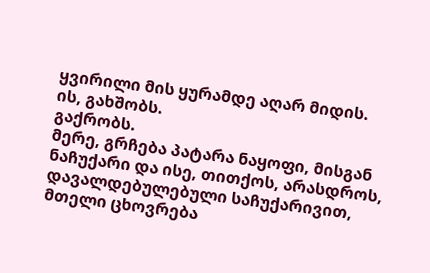ყვირილი მის ყურამდე აღარ მიდის.
ის, გახშობს.
გაქრობს.
მერე, გრჩება პატარა ნაყოფი, მისგან ნაჩუქარი და ისე, თითქოს, არასდროს, დავალდებულებული საჩუქარივით, მთელი ცხოვრება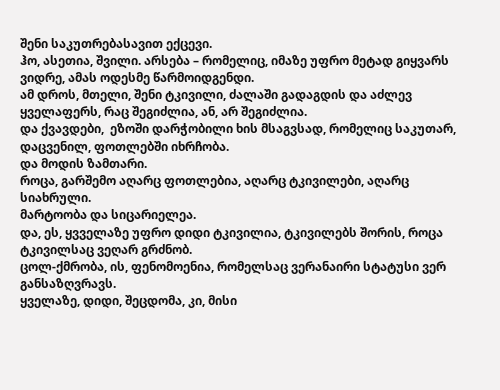შენი საკუთრებასავით ექცევი.
ჰო, ასეთია, შვილი. არსება – რომელიც, იმაზე უფრო მეტად გიყვარს ვიდრე, ამას ოდესმე წარმოიდგენდი.
ამ დროს, მთელი, შენი ტკივილი, ძალაში გადაგდის და აძლევ ყველაფერს, რაც შეგიძლია, ან, არ შეგიძლია.
და ქვავდები,  ეზოში დარჭობილი ხის მსაგვსად, რომელიც საკუთარ, დაცვენილ, ფოთლებში იხრჩობა.
და მოდის ზამთარი.
როცა, გარშემო აღარც ფოთლებია, აღარც ტკივილები, აღარც სიახრული.
მარტოობა და სიცარიელეა.
და, ეს, ყვველაზე უფრო დიდი ტკივილია, ტკივილებს შორის, როცა ტკივილსაც ვეღარ გრძნობ.
ცოლ-ქმრობა, ის, ფენომოენია, რომელსაც ვერანაირი სტატუსი ვერ განსაზღვრავს.
ყველაზე, დიდი, შეცდომა, კი, მისი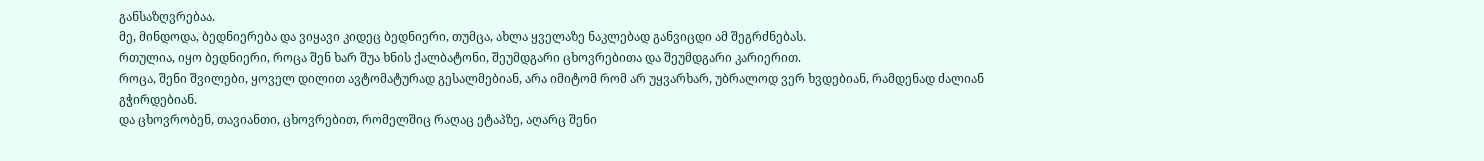განსაზღვრებაა.
მე, მინდოდა, ბედნიერება და ვიყავი კიდეც ბედნიერი, თუმცა, ახლა ყველაზე ნაკლებად განვიცდი ამ შეგრძნებას.
რთულია, იყო ბედნიერი, როცა შენ ხარ შუა ხნის ქალბატონი, შეუმდგარი ცხოვრებითა და შეუმდგარი კარიერით.
როცა, შენი შვილები, ყოველ დილით ავტომატურად გესალმებიან, არა იმიტომ რომ არ უყვარხარ, უბრალოდ ვერ ხვდებიან, რამდენად ძალიან გჭირდებიან.
და ცხოვრობენ, თავიანთი, ცხოვრებით, რომელშიც რაღაც ეტაპზე, აღარც შენი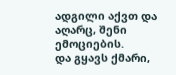ადგილი აქვთ და აღარც, შენი ემოციების.
და გყავს ქმარი,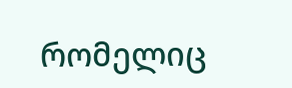რომელიც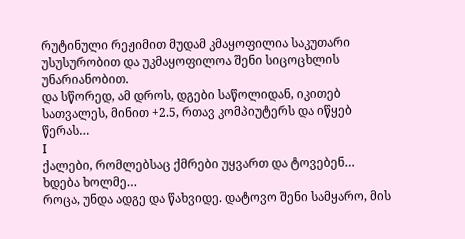რუტინული რეჟიმით მუდამ კმაყოფილია საკუთარი უსუსურობით და უკმაყოფილოა შენი სიცოცხლის უნარიანობით.
და სწორედ, ამ დროს, დგები საწოლიდან, იკითებ სათვალეს, მინით +2.5, რთავ კომპიუტერს და იწყებ წერას…
I
ქალები, რომლებსაც ქმრები უყვართ და ტოვებენ…
ხდება ხოლმე…
როცა, უნდა ადგე და წახვიდე. დატოვო შენი სამყარო, მის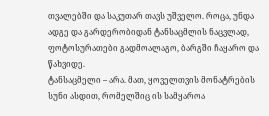თვალებში და საკუთარ თავს უშველო. როცა, უნდა ადგე და გარდერობიდან ტანსაცმლის ნაცვლად, ფოტოსურათები გადმოალაგო, ბარგში ჩაყარო და წახვიდე.
ტანსაცმელი – არა. მათ, ყოველთვის მონატრების სუნი ასდით, რომელშიც ის სამყაროა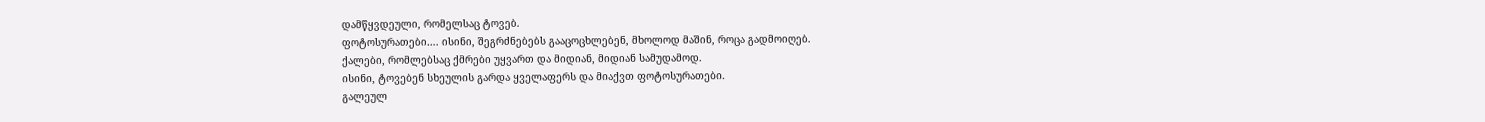დამწყვდეული, რომელსაც ტოვებ.
ფოტოსურათები…. ისინი, შეგრძნებებს გააცოცხლებენ, მხოლოდ მაშინ, როცა გადმოიღებ.
ქალები, რომლებსაც ქმრები უყვართ და მიდიან, მიდიან სამუდამოდ.
ისინი, ტოვებენ სხეულის გარდა ყველაფერს და მიაქვთ ფოტოსურათები.
გალეულ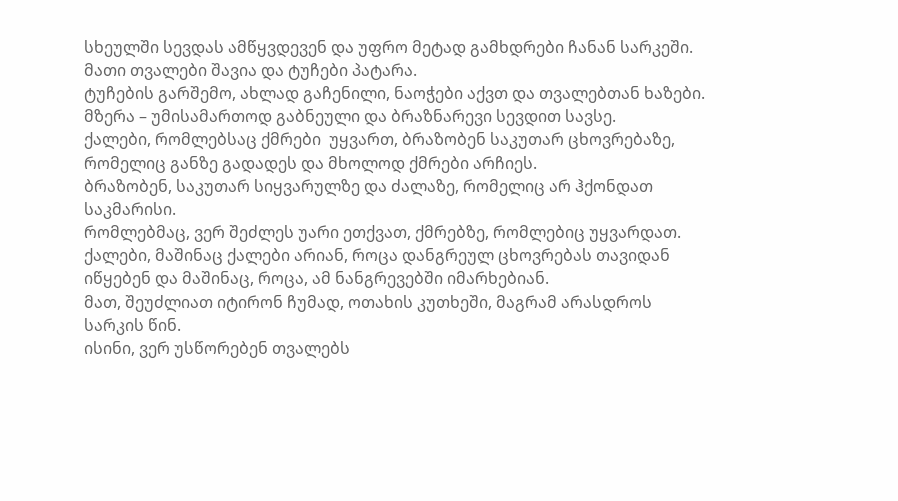სხეულში სევდას ამწყვდევენ და უფრო მეტად გამხდრები ჩანან სარკეში.
მათი თვალები შავია და ტუჩები პატარა.
ტუჩების გარშემო, ახლად გაჩენილი, ნაოჭები აქვთ და თვალებთან ხაზები.
მზერა – უმისამართოდ გაბნეული და ბრაზნარევი სევდით სავსე.
ქალები, რომლებსაც ქმრები  უყვართ, ბრაზობენ საკუთარ ცხოვრებაზე, რომელიც განზე გადადეს და მხოლოდ ქმრები არჩიეს.
ბრაზობენ, საკუთარ სიყვარულზე და ძალაზე, რომელიც არ ჰქონდათ საკმარისი.
რომლებმაც, ვერ შეძლეს უარი ეთქვათ, ქმრებზე, რომლებიც უყვარდათ.
ქალები, მაშინაც ქალები არიან, როცა დანგრეულ ცხოვრებას თავიდან იწყებენ და მაშინაც, როცა, ამ ნანგრევებში იმარხებიან.
მათ, შეუძლიათ იტირონ ჩუმად, ოთახის კუთხეში, მაგრამ არასდროს სარკის წინ.
ისინი, ვერ უსწორებენ თვალებს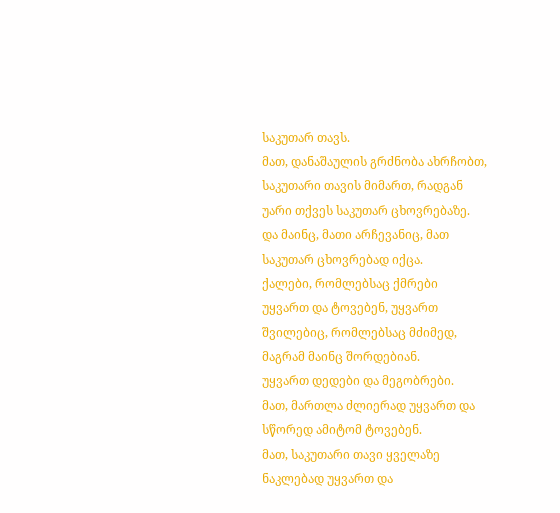საკუთარ თავს.
მათ, დანაშაულის გრძნობა ახრჩობთ, საკუთარი თავის მიმართ, რადგან უარი თქვეს საკუთარ ცხოვრებაზე.
და მაინც, მათი არჩევანიც, მათ საკუთარ ცხოვრებად იქცა.
ქალები, რომლებსაც ქმრები უყვართ და ტოვებენ, უყვართ შვილებიც, რომლებსაც მძიმედ, მაგრამ მაინც შორდებიან.
უყვართ დედები და მეგობრები.
მათ, მართლა ძლიერად უყვართ და სწორედ ამიტომ ტოვებენ.
მათ, საკუთარი თავი ყველაზე ნაკლებად უყვართ და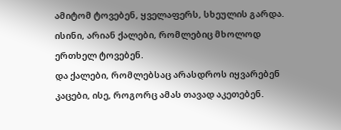ამიტომ ტოვებენ, ყველაფერს, სხეულის გარდა.
ისინი, არიან ქალები, რომლებიც მხოლოდ ერთხელ ტოვებენ.
და ქალები, რომლებსაც არასდროს იყვარებენ კაცები, ისე, როგორც ამას თავად აკეთებენ.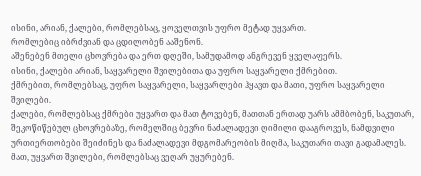ისინი, არიან, ქალები, რომლებსაც, ყოველთვის უფრო მეტად უყვართ.
რომლებიც იბრძვიან და ცდილობენ ააშენონ.
აშენებენ მთელი ცხოვრება და ერთ დღეში, სამუდამოდ ანგრევენ ყველაფერს.
ისინი, ქალები არიან, საყვარელი შვილებითა და უფრო საყვარელი ქმრებით.
ქმრებით, რომლებსაც, უფრო საყვარელი, საყვარლები ჰყავთ და მათი, უფრო საყვარელი შვილები.
ქალები, რომლებსაც ქმრები უყვართ და მათ ტოვებენ, მათთან ერთად უარს ამმბობენ, საკუთარ, შეკოწიწებულ ცხოვრებაზე, რომელშიც ბევრი ნაძალადევი ღიმილი დააგროვეს, ნამდვილი ურთიერთობები შეიძინეს და ნაძალადევი მდგომარეობის მიღმა, საკუთარი თავი გადამალეს.
მათ, უყვართ შვილები, რომლებსაც ვეღარ უყურებენ.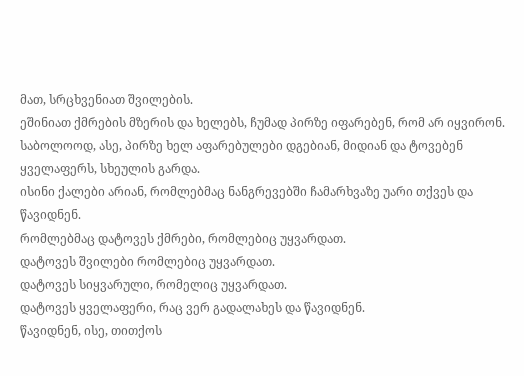მათ, სრცხვენიათ შვილების.
ეშინიათ ქმრების მზერის და ხელებს, ჩუმად პირზე იფარებენ, რომ არ იყვირონ.
საბოლოოდ, ასე, პირზე ხელ აფარებულები დგებიან, მიდიან და ტოვებენ ყველაფერს, სხეულის გარდა.
ისინი ქალები არიან, რომლებმაც ნანგრევებში ჩამარხვაზე უარი თქვეს და წავიდნენ.
რომლებმაც დატოვეს ქმრები, რომლებიც უყვარდათ.
დატოვეს შვილები რომლებიც უყვარდათ.
დატოვეს სიყვარული, რომელიც უყვარდათ.
დატოვეს ყველაფერი, რაც ვერ გადალახეს და წავიდნენ.
წავიდნენ, ისე, თითქოს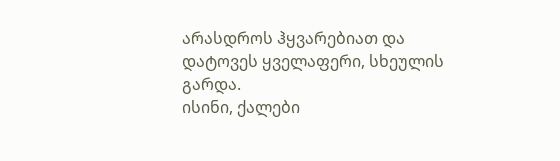არასდროს ჰყვარებიათ და დატოვეს ყველაფერი, სხეულის გარდა.
ისინი, ქალები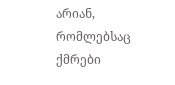არიან, რომლებსაც ქმრები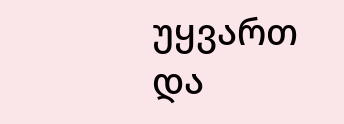უყვართ და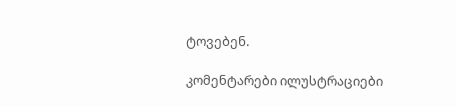ტოვებენ.

კომენტარები ილუსტრაციები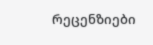რეცენზიები